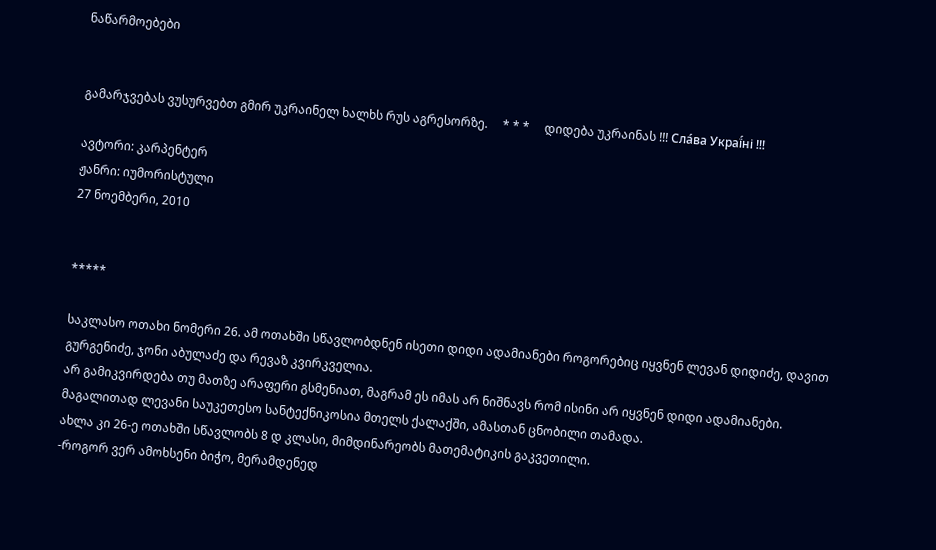ნაწარმოებები


გამარჯვებას ვუსურვებთ გმირ უკრაინელ ხალხს რუს აგრესორზე.     * * *     დიდება უკრაინას !!! Сла́ва Украї́ні !!!

ავტორი: კარპენტერ
ჟანრი: იუმორისტული
27 ნოემბერი, 2010


*****

საკლასო ოთახი ნომერი 26. ამ ოთახში სწავლობდნენ ისეთი დიდი ადამიანები როგორებიც იყვნენ ლევან დიდიძე, დავით გურგენიძე, ჯონი აბულაძე და რევაზ კვირკველია.
არ გამიკვირდება თუ მათზე არაფერი გსმენიათ, მაგრამ ეს იმას არ ნიშნავს რომ ისინი არ იყვნენ დიდი ადამიანები. მაგალითად ლევანი საუკეთესო სანტექნიკოსია მთელს ქალაქში, ამასთან ცნობილი თამადა.
ახლა კი 26-ე ოთახში სწავლობს 8 დ კლასი, მიმდინარეობს მათემატიკის გაკვეთილი.
-როგორ ვერ ამოხსენი ბიჭო, მერამდენედ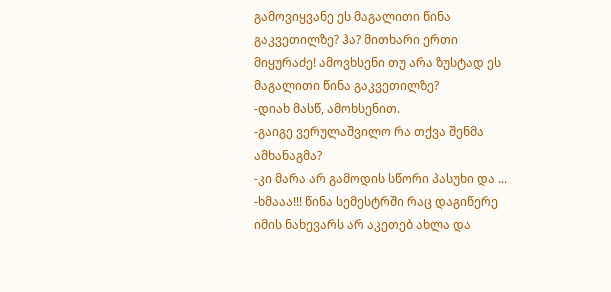გამოვიყვანე ეს მაგალითი წინა გაკვეთილზე? ჰა? მითხარი ერთი მიყურაძე! ამოვხსენი თუ არა ზუსტად ეს მაგალითი წინა გაკვეთილზე?
-დიახ მასწ, ამოხსენით.
-გაიგე ვერულაშვილო რა თქვა შენმა ამხანაგმა?
-კი მარა არ გამოდის სწორი პასუხი და ...
-ხმააა!!! წინა სემესტრში რაც დაგიწერე იმის ნახევარს არ აკეთებ ახლა და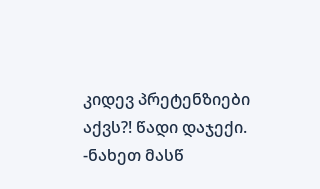კიდევ პრეტენზიები აქვს?! წადი დაჯექი.
-ნახეთ მასწ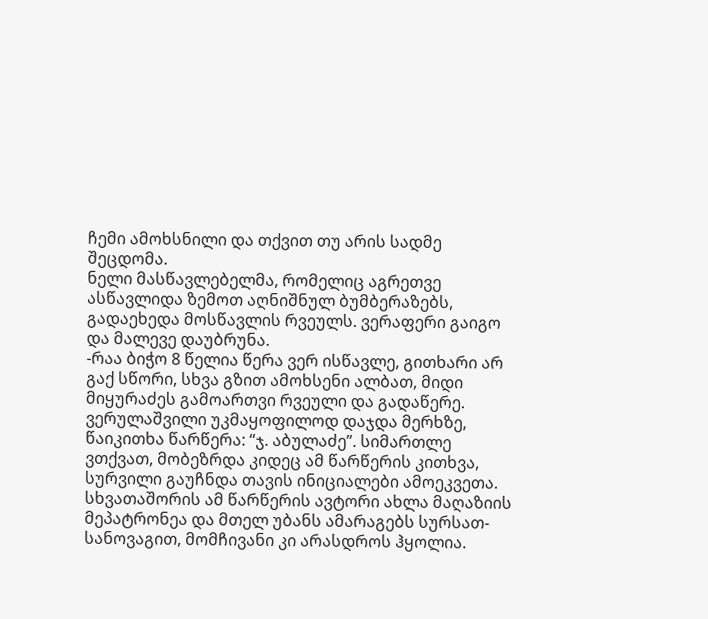ჩემი ამოხსნილი და თქვით თუ არის სადმე შეცდომა.
ნელი მასწავლებელმა, რომელიც აგრეთვე ასწავლიდა ზემოთ აღნიშნულ ბუმბერაზებს, გადაეხედა მოსწავლის რვეულს. ვერაფერი გაიგო და მალევე დაუბრუნა.
-რაა ბიჭო 8 წელია წერა ვერ ისწავლე, გითხარი არ გაქ სწორი, სხვა გზით ამოხსენი ალბათ, მიდი მიყურაძეს გამოართვი რვეული და გადაწერე.
ვერულაშვილი უკმაყოფილოდ დაჯდა მერხზე, წაიკითხა წარწერა: “ჯ. აბულაძე”. სიმართლე ვთქვათ, მობეზრდა კიდეც ამ წარწერის კითხვა, სურვილი გაუჩნდა თავის ინიციალები ამოეკვეთა.
სხვათაშორის ამ წარწერის ავტორი ახლა მაღაზიის მეპატრონეა და მთელ უბანს ამარაგებს სურსათ-სანოვაგით, მომჩივანი კი არასდროს ჰყოლია.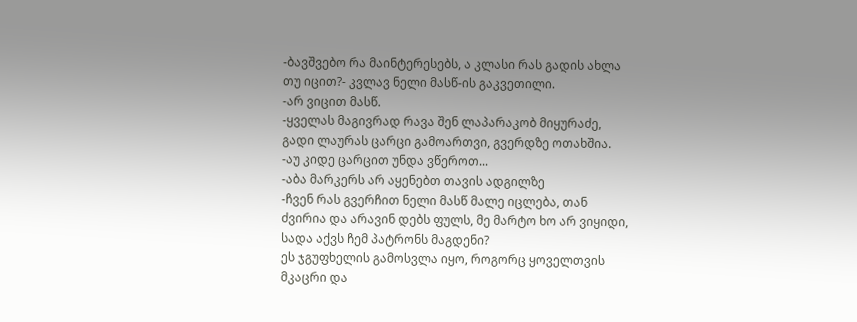-ბავშვებო რა მაინტერესებს, ა კლასი რას გადის ახლა თუ იცით?- კვლავ ნელი მასწ-ის გაკვეთილი.
-არ ვიცით მასწ.
-ყველას მაგივრად რავა შენ ლაპარაკობ მიყურაძე, გადი ლაურას ცარცი გამოართვი, გვერდზე ოთახშია.
-აუ კიდე ცარცით უნდა ვწეროთ...
-აბა მარკერს არ აყენებთ თავის ადგილზე
-ჩვენ რას გვერჩით ნელი მასწ მალე იცლება, თან ძვირია და არავინ დებს ფულს, მე მარტო ხო არ ვიყიდი, სადა აქვს ჩემ პატრონს მაგდენი?
ეს ჯგუფხელის გამოსვლა იყო, როგორც ყოველთვის მკაცრი და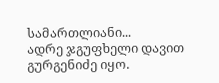სამართლიანი...
ადრე ჯგუფხელი დავით გურგენიძე იყო.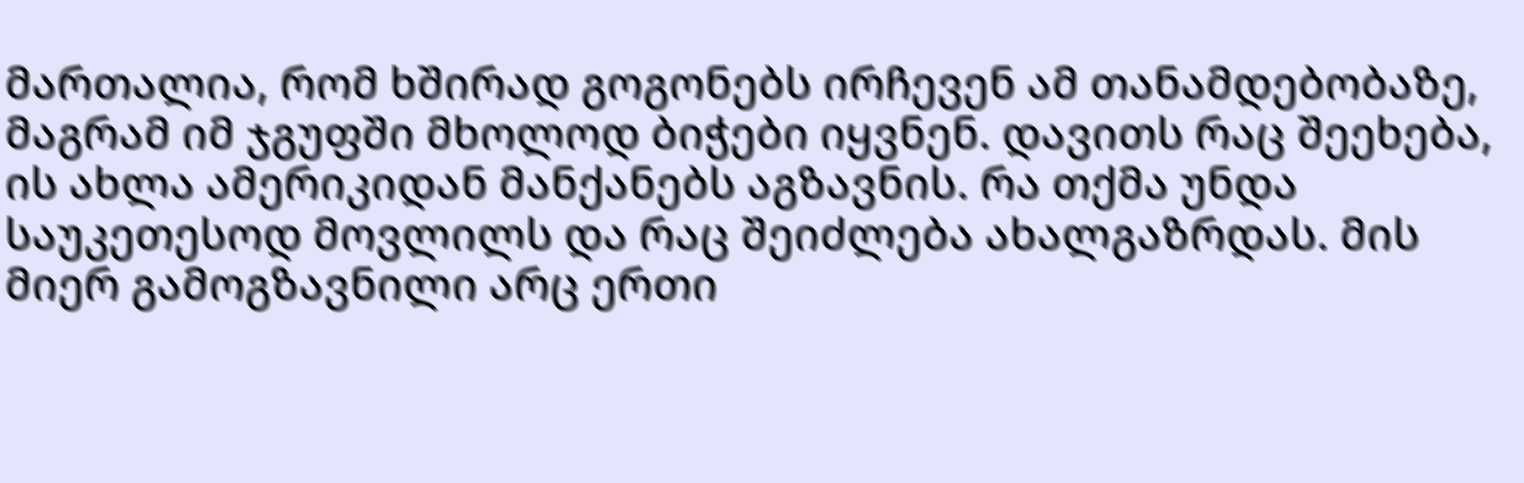მართალია, რომ ხშირად გოგონებს ირჩევენ ამ თანამდებობაზე, მაგრამ იმ ჯგუფში მხოლოდ ბიჭები იყვნენ. დავითს რაც შეეხება, ის ახლა ამერიკიდან მანქანებს აგზავნის. რა თქმა უნდა საუკეთესოდ მოვლილს და რაც შეიძლება ახალგაზრდას. მის მიერ გამოგზავნილი არც ერთი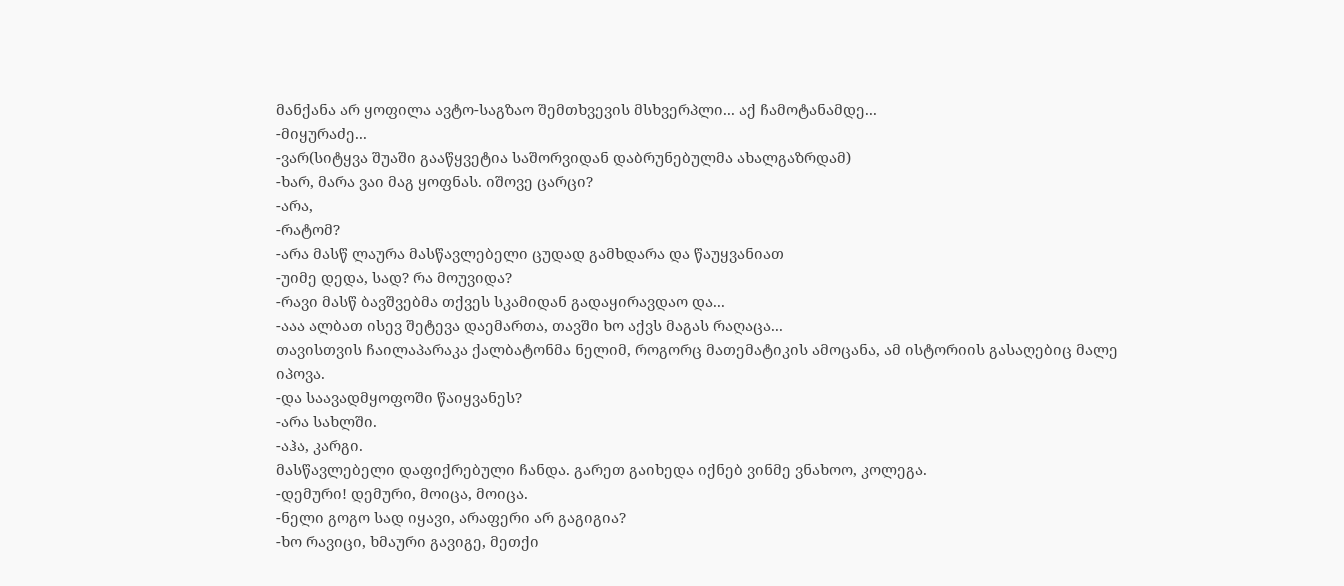მანქანა არ ყოფილა ავტო-საგზაო შემთხვევის მსხვერპლი... აქ ჩამოტანამდე...
-მიყურაძე...
-ვარ(სიტყვა შუაში გააწყვეტია საშორვიდან დაბრუნებულმა ახალგაზრდამ)
-ხარ, მარა ვაი მაგ ყოფნას. იშოვე ცარცი?
-არა,
-რატომ?
-არა მასწ ლაურა მასწავლებელი ცუდად გამხდარა და წაუყვანიათ
-უიმე დედა, სად? რა მოუვიდა?
-რავი მასწ ბავშვებმა თქვეს სკამიდან გადაყირავდაო და...
-ააა ალბათ ისევ შეტევა დაემართა, თავში ხო აქვს მაგას რაღაცა...
თავისთვის ჩაილაპარაკა ქალბატონმა ნელიმ, როგორც მათემატიკის ამოცანა, ამ ისტორიის გასაღებიც მალე იპოვა.
-და საავადმყოფოში წაიყვანეს?
-არა სახლში.
-აჰა, კარგი.
მასწავლებელი დაფიქრებული ჩანდა. გარეთ გაიხედა იქნებ ვინმე ვნახოო, კოლეგა.
-დემური! დემური, მოიცა, მოიცა.
-ნელი გოგო სად იყავი, არაფერი არ გაგიგია?
-ხო რავიცი, ხმაური გავიგე, მეთქი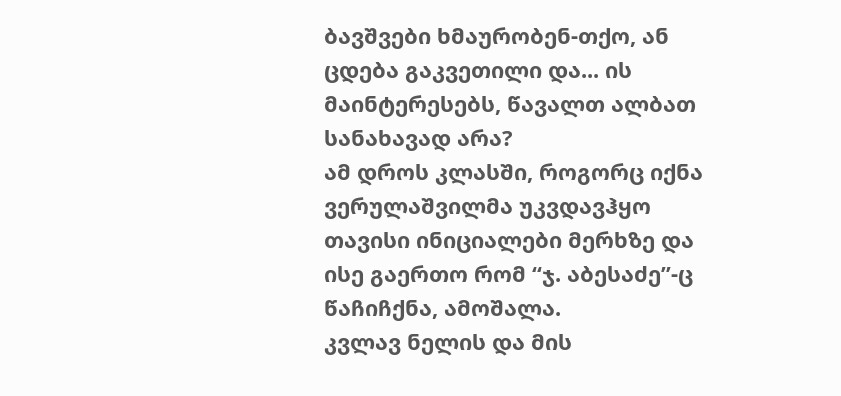ბავშვები ხმაურობენ-თქო, ან ცდება გაკვეთილი და... ის მაინტერესებს, წავალთ ალბათ სანახავად არა?
ამ დროს კლასში, როგორც იქნა ვერულაშვილმა უკვდავჰყო თავისი ინიციალები მერხზე და ისე გაერთო რომ “ჯ. აბესაძე”-ც წაჩიჩქნა, ამოშალა.
კვლავ ნელის და მის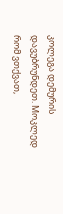კოლეგა დემურის დავუბრუნდეთ. Mოკლედ რომ ვთქვათ,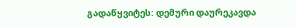გადაწყვიტეს: დემური დაურეკავდა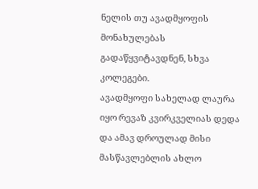ნელის თუ ავადმყოფის მონახულებას გადაწყვიტავდნენ, სხვა კოლეგები.
ავადმყოფი სახელად ლაურა იყო რევაზ კვირკველიას დედა და ამავ დროულად მისი მასწავლებლის ახლო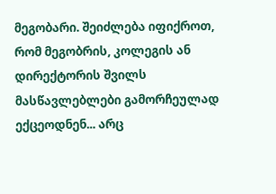მეგობარი. შეიძლება იფიქროთ, რომ მეგობრის, კოლეგის ან დირექტორის შვილს მასწავლებლები გამორჩეულად ექცეოდნენ... არც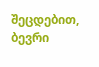შეცდებით, ბევრი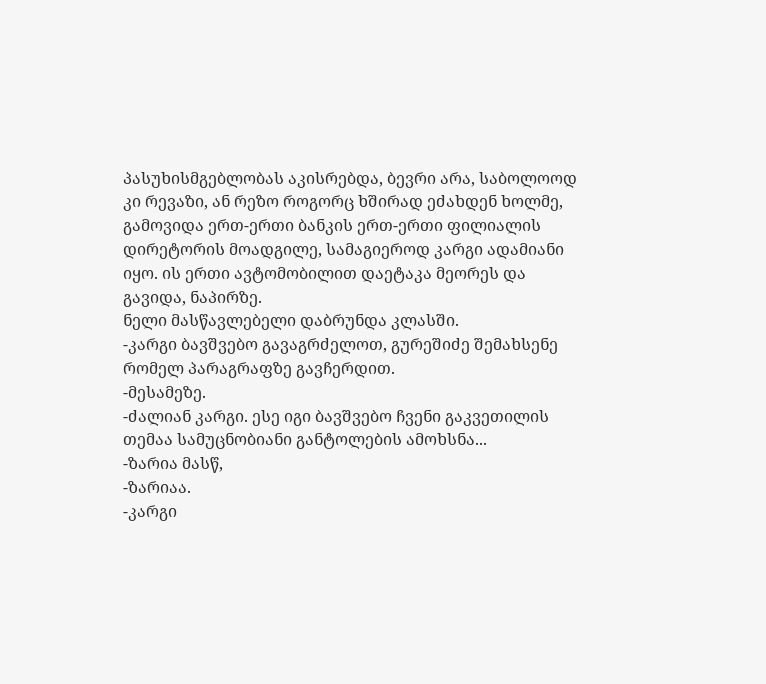პასუხისმგებლობას აკისრებდა, ბევრი არა, საბოლოოდ კი რევაზი, ან რეზო როგორც ხშირად ეძახდენ ხოლმე, გამოვიდა ერთ-ერთი ბანკის ერთ-ერთი ფილიალის დირეტორის მოადგილე, სამაგიეროდ კარგი ადამიანი იყო. ის ერთი ავტომობილით დაეტაკა მეორეს და გავიდა, ნაპირზე.
ნელი მასწავლებელი დაბრუნდა კლასში.
-კარგი ბავშვებო გავაგრძელოთ, გურეშიძე შემახსენე რომელ პარაგრაფზე გავჩერდით.
-მესამეზე.
-ძალიან კარგი. ესე იგი ბავშვებო ჩვენი გაკვეთილის თემაა სამუცნობიანი განტოლების ამოხსნა...
-ზარია მასწ,
-ზარიაა.
-კარგი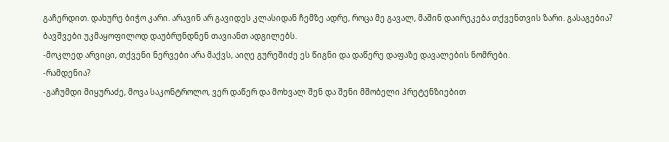გაჩერდით. დახურე ბიჭო კარი. არავინ არ გავიდეს კლასიდან ჩემზე ადრე, როცა მე გავალ, მაშინ დაირეკება თქვენთვის ზარი. გასაგებია?
ბავშვები უკმაყოფილოდ დაუბრუნდნენ თავიანთ ადგილებს.
-მოკლედ არვიცი, თქვენი ნერვები არა მაქვს, აიღე გურეშიძე ეს წიგნი და დაწერე დაფაზე დავალების ნომრები.
-რამდენია?
-გაჩუმდი მიყურაძე, მოვა საკონტროლო, ვერ დაწერ და მოხვალ შენ და შენი მშობელი პრეტენზიებით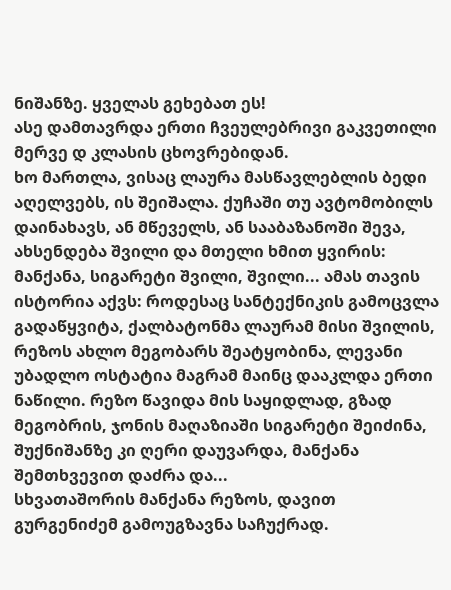ნიშანზე. ყველას გეხებათ ეს!
ასე დამთავრდა ერთი ჩვეულებრივი გაკვეთილი მერვე დ კლასის ცხოვრებიდან.
ხო მართლა, ვისაც ლაურა მასწავლებლის ბედი აღელვებს, ის შეიშალა. ქუჩაში თუ ავტომობილს დაინახავს, ან მწეველს, ან სააბაზანოში შევა, ახსენდება შვილი და მთელი ხმით ყვირის: მანქანა, სიგარეტი შვილი, შვილი... ამას თავის ისტორია აქვს: როდესაც სანტექნიკის გამოცვლა გადაწყვიტა, ქალბატონმა ლაურამ მისი შვილის, რეზოს ახლო მეგობარს შეატყობინა, ლევანი უბადლო ოსტატია მაგრამ მაინც დააკლდა ერთი ნაწილი. რეზო წავიდა მის საყიდლად, გზად მეგობრის, ჯონის მაღაზიაში სიგარეტი შეიძინა, შუქნიშანზე კი ღერი დაუვარდა, მანქანა შემთხვევით დაძრა და...
სხვათაშორის მანქანა რეზოს, დავით გურგენიძემ გამოუგზავნა საჩუქრად.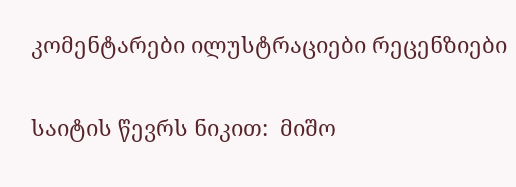კომენტარები ილუსტრაციები რეცენზიები

საიტის წევრს ნიკით:  მიშო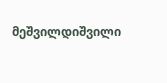მეშვილდიშვილი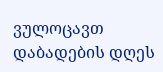ვულოცავთ დაბადების დღეს